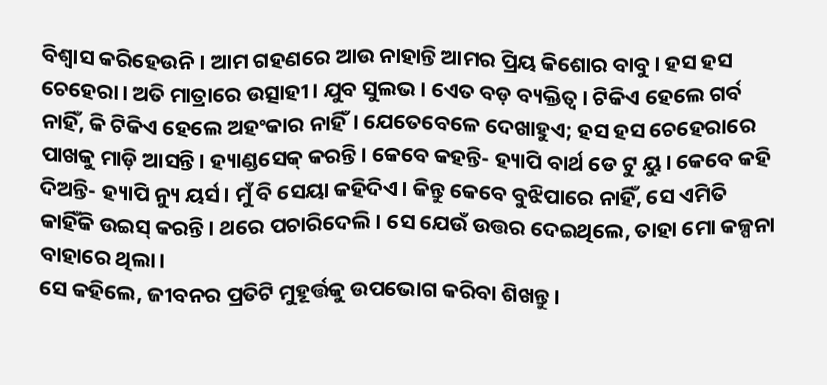ବିଶ୍ବାସ କରିହେଉନି। ଆମ ଗହଣରେ ଆଉ ନାହାନ୍ତି ଆମର ପ୍ରିୟ କିଶୋର ବାବୁ। ହସ ହସ ଚେହେରା। ଅତି ମାତ୍ରାରେ ଉତ୍ସାହୀ। ଯୁବ ସୁଲଭ। ଏେତ ବଡ଼ ବ୍ୟକ୍ତିତ୍ବ। ଟିକିଏ ହେଲେ ଗର୍ବ ନାହିଁ, କି ଟିକିଏ ହେଲେ ଅହଂକାର ନାହିଁ। ଯେତେବେଳେ ଦେଖାହୁଏ; ହସ ହସ ଚେହେରାରେ ପାଖକୁ ମାଡ଼ି ଆସନ୍ତି। ହ୍ୟାଣ୍ଡସେକ୍ କରନ୍ତି। କେବେ କହନ୍ତି- ହ୍ୟାପି ବାର୍ଥ ଡେ ଟୁ ୟୁ। କେବେ କହି ଦିଅନ୍ତି- ହ୍ୟାପି ନ୍ୟୁ ୟର୍ସ। ମୁଁ ବି ସେୟା କହିଦିଏ। କିନ୍ତୁ କେବେ ବୁଝିପାରେ ନାହିଁ, ସେ ଏମିତି କାହିଁକି ଉଇସ୍ କରନ୍ତି। ଥରେ ପଚାରିଦେଲି। ସେ ଯେଉଁ ଉତ୍ତର ଦେଇଥିଲେ, ତାହା ମୋ କଳ୍ପନା ବାହାରେ ଥିଲା।
ସେ କହିଲେ, ଜୀବନର ପ୍ରତିଟି ମୁହୂର୍ତ୍ତକୁ ଉପଭୋଗ କରିବା ଶିଖନ୍ତୁ।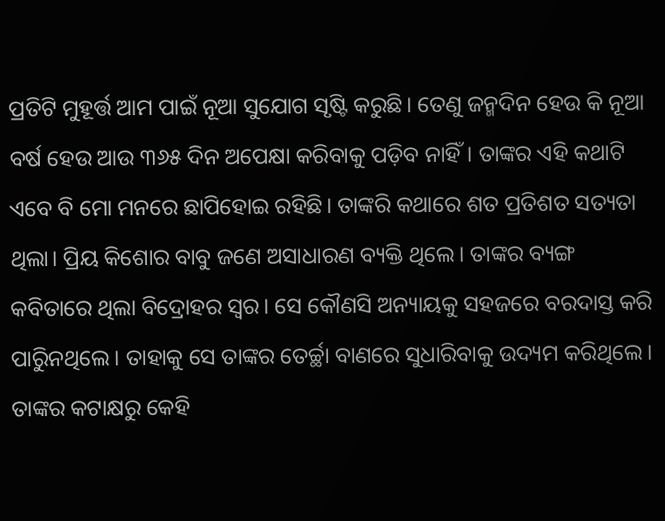ପ୍ରତିଟି ମୁହୂର୍ତ୍ତ ଆମ ପାଇଁ ନୂଆ ସୁଯୋଗ ସୃଷ୍ଟି କରୁଛି। ତେଣୁ ଜନ୍ମଦିନ ହେଉ କି ନୂଆ ବର୍ଷ ହେଉ ଆଉ ୩୬୫ ଦିନ ଅପେକ୍ଷା କରିବାକୁ ପଡ଼ିବ ନାହିଁ। ତାଙ୍କର ଏହି କଥାଟି ଏବେ ବି ମୋ ମନରେ ଛାପିହୋଇ ରହିଛି। ତାଙ୍କରି କଥାରେ ଶତ ପ୍ରତିଶତ ସତ୍ୟତା ଥିଲା। ପ୍ରିୟ କିଶୋର ବାବୁ ଜଣେ ଅସାଧାରଣ ବ୍ୟକ୍ତି ଥିଲେ। ତାଙ୍କର ବ୍ୟଙ୍ଗ କବିତାରେ ଥିଲା ବିଦ୍ରୋହର ସ୍ବର। ସେ କୌଣସି ଅନ୍ୟାୟକୁ ସହଜରେ ବରଦାସ୍ତ କରି ପାରିୁନଥିଲେ। ତାହାକୁ ସେ ତାଙ୍କର ତେର୍ଚ୍ଛା ବାଣରେ ସୁଧାରିବାକୁ ଉଦ୍ୟମ କରିଥିଲେ। ତାଙ୍କର କଟାକ୍ଷରୁ କେହି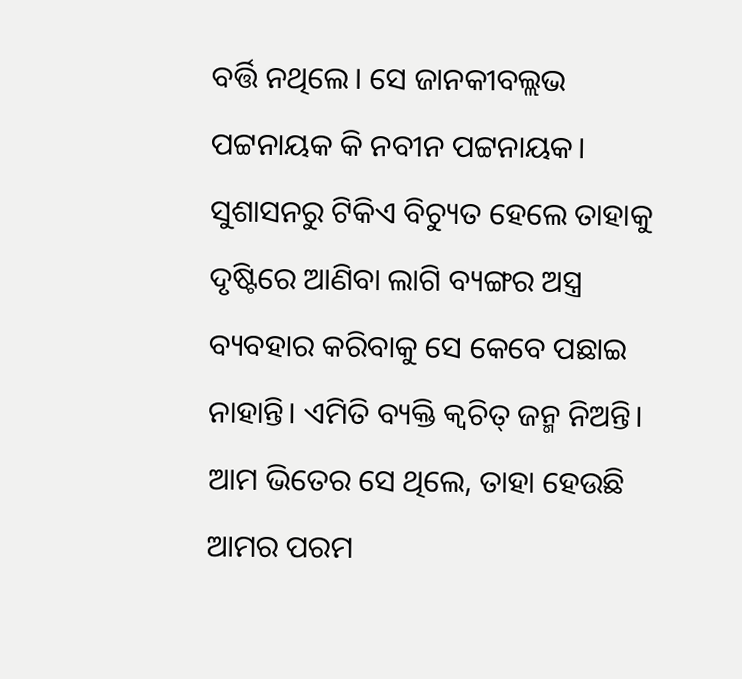ବର୍ତ୍ତି ନଥିଲେ। ସେ ଜାନକୀବଲ୍ଲଭ ପଟ୍ଟନାୟକ କି ନବୀନ ପଟ୍ଟନାୟକ। ସୁଶାସନରୁ ଟିକିଏ ବିଚ୍ୟୁତ ହେଲେ ତାହାକୁ ଦୃଷ୍ଟିରେ ଆଣିବା ଲାଗି ବ୍ୟଙ୍ଗର ଅସ୍ତ୍ର ବ୍ୟବହାର କରିବାକୁ ସେ କେବେ ପଛାଇ ନାହାନ୍ତି। ଏମିତି ବ୍ୟକ୍ତି କ୍ବଚିତ୍ ଜନ୍ମ ନିଅନ୍ତି। ଆମ ଭିତେର ସେ ଥିଲେ, ତାହା ହେଉଛି ଆମର ପରମ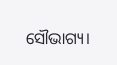ସୌଭାଗ୍ୟ।